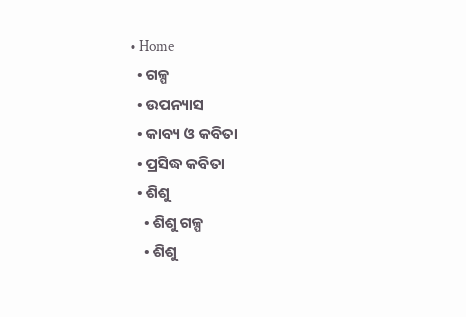• Home
  • ଗଳ୍ପ
  • ଉପନ୍ୟାସ
  • କାବ୍ୟ ଓ କବିତା
  • ପ୍ରସିଦ୍ଧ କବିତା
  • ଶିଶୁ
    • ଶିଶୁ ଗଳ୍ପ
    • ଶିଶୁ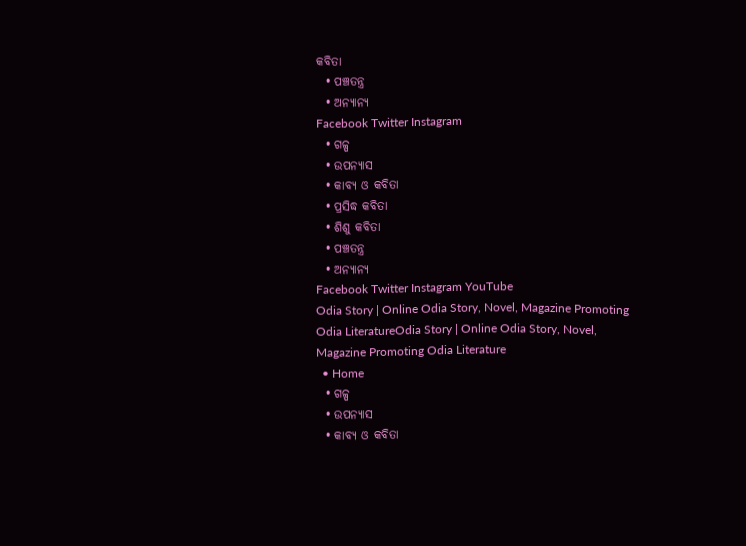କବିତା
  • ପଞ୍ଚତନ୍ତ୍ର
  • ଅନ୍ୟାନ୍ୟ
Facebook Twitter Instagram
  • ଗଳ୍ପ
  • ଉପନ୍ୟାସ
  • କାବ୍ୟ ଓ କବିତା
  • ପ୍ରସିଦ୍ଧ କବିତା
  • ଶିଶୁ କବିତା
  • ପଞ୍ଚତନ୍ତ୍ର
  • ଅନ୍ୟାନ୍ୟ
Facebook Twitter Instagram YouTube
Odia Story | Online Odia Story, Novel, Magazine Promoting Odia LiteratureOdia Story | Online Odia Story, Novel, Magazine Promoting Odia Literature
  • Home
  • ଗଳ୍ପ
  • ଉପନ୍ୟାସ
  • କାବ୍ୟ ଓ କବିତା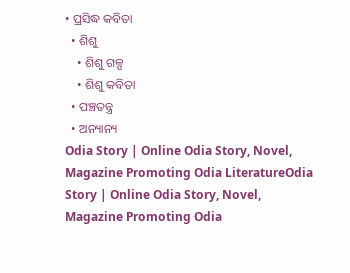• ପ୍ରସିଦ୍ଧ କବିତା
  • ଶିଶୁ
    • ଶିଶୁ ଗଳ୍ପ
    • ଶିଶୁ କବିତା
  • ପଞ୍ଚତନ୍ତ୍ର
  • ଅନ୍ୟାନ୍ୟ
Odia Story | Online Odia Story, Novel, Magazine Promoting Odia LiteratureOdia Story | Online Odia Story, Novel, Magazine Promoting Odia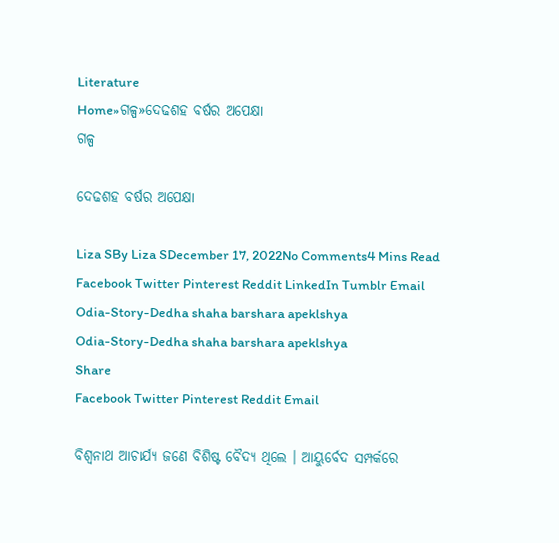Literature
Home»ଗଳ୍ପ»ଦେଢଶହ ବର୍ଷର ଅପେକ୍ଷା
ଗଳ୍ପ

ଦେଢଶହ ବର୍ଷର ଅପେକ୍ଷା

Liza SBy Liza SDecember 17, 2022No Comments4 Mins Read
Facebook Twitter Pinterest Reddit LinkedIn Tumblr Email
Odia-Story-Dedha shaha barshara apeklshya
Odia-Story-Dedha shaha barshara apeklshya
Share
Facebook Twitter Pinterest Reddit Email

ବିଶ୍ୱନାଥ ଆଚାର୍ଯ୍ୟ ଜଣେ ବିଶିଷ୍ଟ ବୈଦ୍ୟ ଥିଲେ । ଆୟୁର୍ବେଦ ସମ୍ପର୍କରେ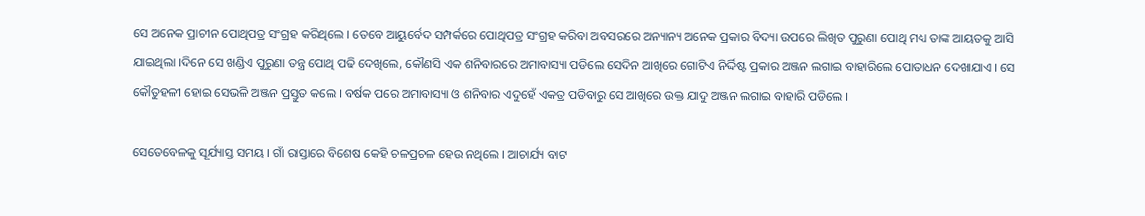ସେ ଅନେକ ପ୍ରାଚୀନ ପୋଥିପତ୍ର ସଂଗ୍ରହ କରିଥିଲେ । ତେବେ ଆୟୁର୍ବେଦ ସମ୍ପର୍କରେ ପୋଥିପତ୍ର ସଂଗ୍ରହ କରିବା ଅବସରରେ ଅନ୍ୟାନ୍ୟ ଅନେକ ପ୍ରକାର ବିଦ୍ୟା ଉପରେ ଲିଖିତ ପୁରୁଣା ପୋଥି ମଧ୍ୟ ତାଙ୍କ ଆୟତକୁ ଆସି ଯାଇଥିଲା ।ଦିନେ ସେ ଖଣ୍ଡିଏ ପୁରୁଣା ତନ୍ତ୍ର ପୋଥି ପଢି ଦେଖିଲେ, କୌଣସି ଏକ ଶନିବାରରେ ଅମାବାସ୍ୟା ପଡିଲେ ସେଦିନ ଆଖିରେ ଗୋଟିଏ ନିର୍ଦ୍ଦିଷ୍ଟ ପ୍ରକାର ଅଞ୍ଜନ ଲଗାଇ ବାହାରିଲେ ପୋତାଧନ ଦେଖାଯାଏ । ସେ କୌତୁହଳୀ ହୋଇ ସେଭଳି ଅଞ୍ଜନ ପ୍ରସ୍ତୁତ କଲେ । ବର୍ଷକ ପରେ ଅମାବାସ୍ୟା ଓ ଶନିବାର ଏଦୁହେଁ ଏକତ୍ର ପଡିବାରୁ ସେ ଆଖିରେ ଉକ୍ତ ଯାଦୁ ଅଞ୍ଜନ ଲଗାଇ ବାହାରି ପଡିଲେ ।

ସେତେବେଳକୁ ସୂର୍ଯ୍ୟାସ୍ତ ସମୟ । ଗାଁ ରାସ୍ତାରେ ବିଶେଷ କେହି ଚଳପ୍ରଚଳ ହେଉ ନଥିଲେ । ଆଚାର୍ଯ୍ୟ ବାଟ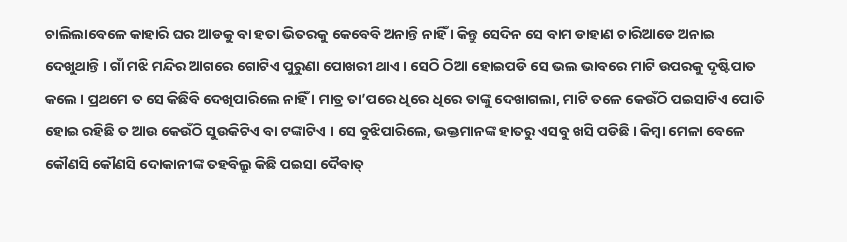ଚାଲିଲାବେଳେ କାହାରି ଘର ଆଡକୁ ବା ହତା ଭିତରକୁ କେବେବି ଅନାନ୍ତି ନାହିଁ । କିନ୍ତୁ ସେଦିନ ସେ ବାମ ଡାହାଣ ଚାରିଆଡେ ଅନାଇ ଦେଖୁଥାନ୍ତି । ଗାଁ ମଝି ମନ୍ଦିର ଆଗରେ ଗୋଟିଏ ପୁରୁଣା ପୋଖରୀ ଥାଏ । ସେଠି ଠିଆ ହୋଇପଡି ସେ ଭଲ ଭାବରେ ମାଟି ଉପରକୁ ଦୃଷ୍ଟିପାତ କଲେ । ପ୍ରଥମେ ତ ସେ କିଛିବି ଦେଖିପାରିଲେ ନାହିଁ । ମାତ୍ର ତା’ପରେ ଧିରେ ଧିରେ ତାଙ୍କୁ ଦେଖାଗଲା, ମାଟି ତଳେ କେଉଁଠି ପଇସାଟିଏ ପୋତି ହୋଇ ରହିଛି ତ ଆଉ କେଉଁଠି ସୁଉକିଟିଏ ବା ଟଙ୍କାଟିଏ । ସେ ବୁଝିପାରିଲେ, ଭକ୍ତମାନଙ୍କ ହାତରୁ ଏସବୁ ଖସି ପଡିଛି । କିମ୍ବା ମେଳା ବେଳେ କୌଣସି କୌଣସି ଦୋକାନୀଙ୍କ ତହବିଲ୍ରୁ କିଛି ପଇସା ଦୈବାତ୍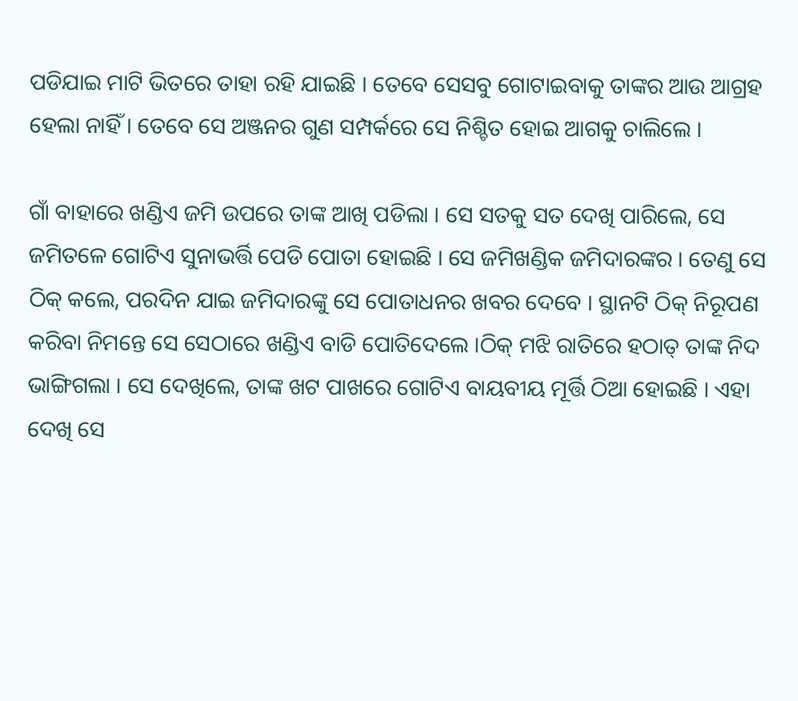ପଡିଯାଇ ମାଟି ଭିତରେ ତାହା ରହି ଯାଇଛି । ତେବେ ସେସବୁ ଗୋଟାଇବାକୁ ତାଙ୍କର ଆଉ ଆଗ୍ରହ ହେଲା ନାହିଁ । ତେବେ ସେ ଅଞ୍ଜନର ଗୁଣ ସମ୍ପର୍କରେ ସେ ନିଶ୍ଚିତ ହୋଇ ଆଗକୁ ଚାଲିଲେ ।

ଗାଁ ବାହାରେ ଖଣ୍ଡିଏ ଜମି ଉପରେ ତାଙ୍କ ଆଖି ପଡିଲା । ସେ ସତକୁ ସତ ଦେଖି ପାରିଲେ, ସେ ଜମିତଳେ ଗୋଟିଏ ସୁନାଭର୍ତ୍ତି ପେଡି ପୋତା ହୋଇଛି । ସେ ଜମିଖଣ୍ଡିକ ଜମିଦାରଙ୍କର । ତେଣୁ ସେ ଠିକ୍ କଲେ, ପରଦିନ ଯାଇ ଜମିଦାରଙ୍କୁ ସେ ପୋତାଧନର ଖବର ଦେବେ । ସ୍ଥାନଟି ଠିକ୍ ନିରୂପଣ କରିବା ନିମନ୍ତେ ସେ ସେଠାରେ ଖଣ୍ଡିଏ ବାଡି ପୋତିଦେଲେ ।ଠିକ୍ ମଝି ରାତିରେ ହଠାତ୍ ତାଙ୍କ ନିଦ ଭାଙ୍ଗିଗଲା । ସେ ଦେଖିଲେ, ତାଙ୍କ ଖଟ ପାଖରେ ଗୋଟିଏ ବାୟବୀୟ ମୂର୍ତ୍ତି ଠିଆ ହୋଇଛି । ଏହା ଦେଖି ସେ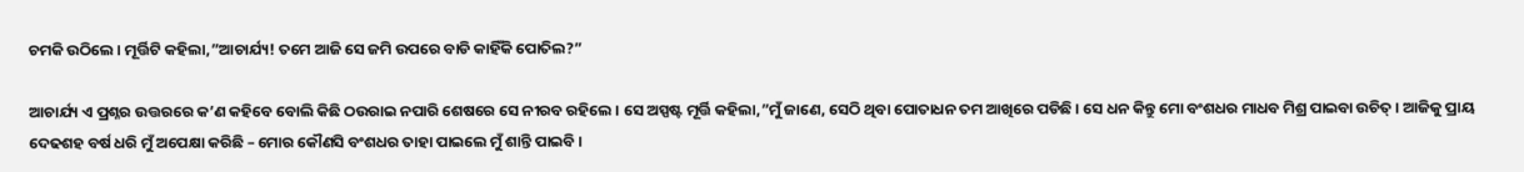ଚମକି ଉଠିଲେ । ମୂର୍ତ୍ତିଟି କହିଲା,”ଆଚାର୍ଯ୍ୟ! ତମେ ଆଜି ସେ ଜମି ଉପରେ ବାଡି କାହିଁକି ପୋତିଲ?”

ଆଚାର୍ଯ୍ୟ ଏ ପ୍ରଶ୍ନର ଉତ୍ତରରେ କ’ଣ କହିବେ ବୋଲି କିଛି ଠଉରାଇ ନପାରି ଶେଷରେ ସେ ନୀରବ ରହିଲେ । ସେ ଅସ୍ପଷ୍ଟ ମୂର୍ତ୍ତି କହିଲା,”ମୁଁ ଜାଣେ, ସେଠି ଥିବା ପୋତାଧନ ତମ ଆଖିରେ ପଡିଛି । ସେ ଧନ କିନ୍ତୁ ମୋ ବଂଶଧର ମାଧବ ମିଶ୍ର ପାଇବା ଉଚିତ୍ । ଆଜିକୁ ପ୍ରାୟ ଦେଢଶହ ବର୍ଷ ଧରି ମୁଁ ଅପେକ୍ଷା କରିଛି – ମୋର କୌଣସି ବଂଶଧର ତାହା ପାଇଲେ ମୁଁ ଶାନ୍ତି ପାଇବି ।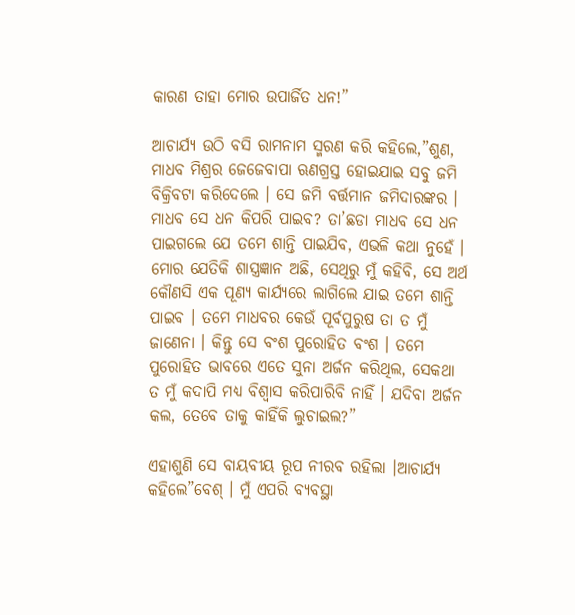କାରଣ ତାହା ମୋର ଉପାର୍ଜିତ ଧନ!”

ଆଚାର୍ଯ୍ୟ ଉଠି ବସି ରାମନାମ ସ୍ମରଣ କରି କହିଲେ,”ଶୁଣ, ମାଧବ ମିଶ୍ରର ଜେଜେବାପା ଋଣଗ୍ରସ୍ତ ହୋଇଯାଇ ସବୁ ଜମି ବିକ୍ରିବଟା କରିଦେଲେ । ସେ ଜମି ବର୍ତ୍ତମାନ ଜମିଦାରଙ୍କର । ମାଧବ ସେ ଧନ କିପରି ପାଇବ? ତା’ଛଡା ମାଧବ ସେ ଧନ ପାଇଗଲେ ଯେ ତମେ ଶାନ୍ତି ପାଇଯିବ, ଏଭଳି କଥା ନୁହେଁ । ମୋର ଯେତିକି ଶାସ୍ତ୍ରଜ୍ଞାନ ଅଛି, ସେଥିରୁ ମୁଁ କହିବି, ସେ ଅର୍ଥ କୌଣସି ଏକ ପୂଣ୍ୟ କାର୍ଯ୍ୟରେ ଲାଗିଲେ ଯାଇ ତମେ ଶାନ୍ତି ପାଇବ । ତମେ ମାଧବର କେଉଁ ପୂର୍ବପୁରୁଷ ତା ତ ମୁଁ ଜାଣେନା । କିନ୍ତୁ ସେ ବଂଶ ପୁରୋହିତ ବଂଶ । ତମେ ପୁରୋହିତ ଭାବରେ ଏତେ ସୁନା ଅର୍ଜନ କରିଥିଲ, ସେକଥା ତ ମୁଁ କଦାପି ମଧ୍ୟ ବିଶ୍ୱାସ କରିପାରିବି ନାହିଁ । ଯଦିବା ଅର୍ଜନ କଲ, ତେବେ ତାକୁ କାହିଁକି ଲୁଚାଇଲ?”

ଏହାଶୁଣି ସେ ବାୟବୀୟ ରୂପ ନୀରବ ରହିଲା ।ଆଚାର୍ଯ୍ୟ କହିଲେ”ବେଶ୍ । ମୁଁ ଏପରି ବ୍ୟବସ୍ଥା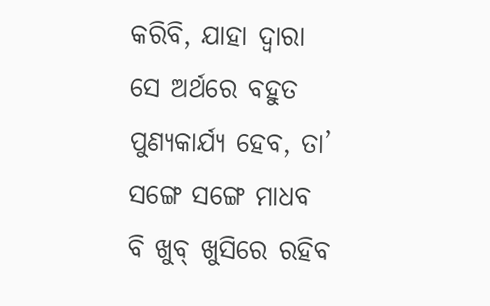କରିବି, ଯାହା ଦ୍ୱାରା ସେ ଅର୍ଥରେ ବହୁତ ପୁଣ୍ୟକାର୍ଯ୍ୟ ହେବ, ତା’ ସଙ୍ଗେ ସଙ୍ଗେ ମାଧବ ବି ଖୁବ୍ ଖୁସିରେ ରହିବ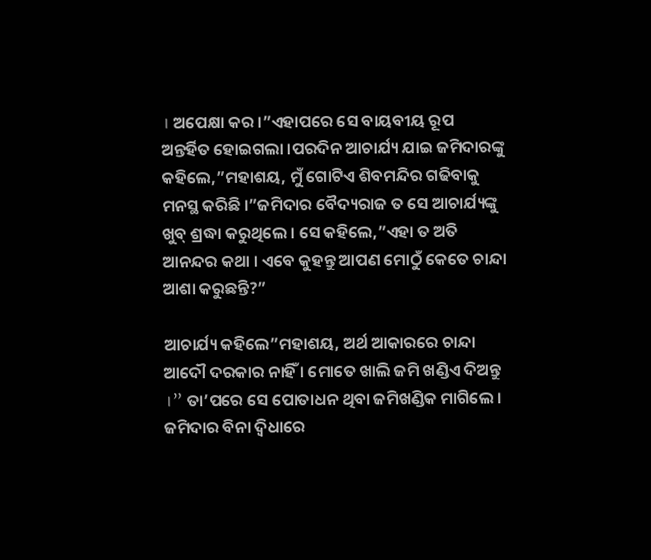। ଅପେକ୍ଷା କର ।”ଏହାପରେ ସେ ବାୟବୀୟ ରୂପ ଅନ୍ତର୍ହିତ ହୋଇଗଲା ।ପରଦିନ ଆଚାର୍ଯ୍ୟ ଯାଇ ଜମିଦାରଙ୍କୁ କହିଲେ,”ମହାଶୟ, ମୁଁ ଗୋଟିଏ ଶିବମନ୍ଦିର ଗଢିବାକୁ ମନସ୍ଥ କରିଛି ।”ଜମିଦାର ବୈଦ୍ୟରାଜ ତ ସେ ଆଚାର୍ଯ୍ୟଙ୍କୁ ଖୁବ୍ ଶ୍ରଦ୍ଧା କରୁଥିଲେ । ସେ କହିଲେ,”ଏହା ତ ଅତି ଆନନ୍ଦର କଥା । ଏବେ କୁହନ୍ତୁ ଆପଣ ମୋଠୁଁ କେତେ ଚାନ୍ଦା ଆଶା କରୁଛନ୍ତି?”

ଆଚାର୍ଯ୍ୟ କହିଲେ”ମହାଶୟ, ଅର୍ଥ ଆକାରରେ ଚାନ୍ଦା ଆଦୌ ଦରକାର ନାହିଁ । ମୋତେ ଖାଲି ଜମି ଖଣ୍ଡିଏ ଦିଅନ୍ତୁ ।” ତା’ପରେ ସେ ପୋତାଧନ ଥିବା ଜମିଖଣ୍ଡିକ ମାଗିଲେ । ଜମିଦାର ବିନା ଦ୍ୱିଧାରେ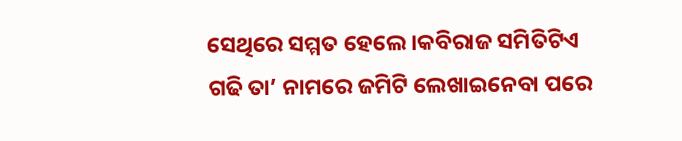ସେଥିରେ ସମ୍ମତ ହେଲେ ।କବିରାଜ ସମିତିଟିଏ ଗଢି ତା’ ନାମରେ ଜମିଟି ଲେଖାଇନେବା ପରେ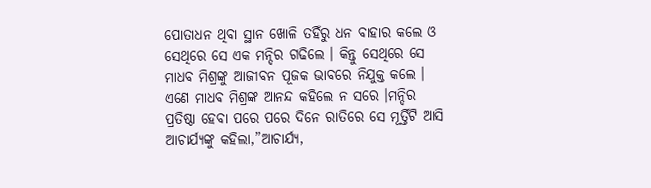ପୋତାଧନ ଥିବା ସ୍ଥାନ ଖୋଳି ତହିଁରୁ ଧନ ବାହାର କଲେ ଓ ସେଥିରେ ସେ ଏକ ମନ୍ଦିର ଗଢିଲେ । କିନ୍ତୁ ସେଥିରେ ସେ ମାଧବ ମିଶ୍ରଙ୍କୁ ଆଜୀବନ ପୂଜକ ଭାବରେ ନିଯୁକ୍ତ କଲେ । ଏଣେ ମାଧବ ମିଶ୍ରଙ୍କ ଆନନ୍ଦ କହିଲେ ନ ସରେ ।ମନ୍ଦିର ପ୍ରତିଷ୍ଠା ହେବା ପରେ ପରେ ଦିନେ ରାତିରେ ସେ ମୂର୍ତ୍ତିଟି ଆସି ଆଚାର୍ଯ୍ୟଙ୍କୁ କହିଲା,”ଆଚାର୍ଯ୍ୟ,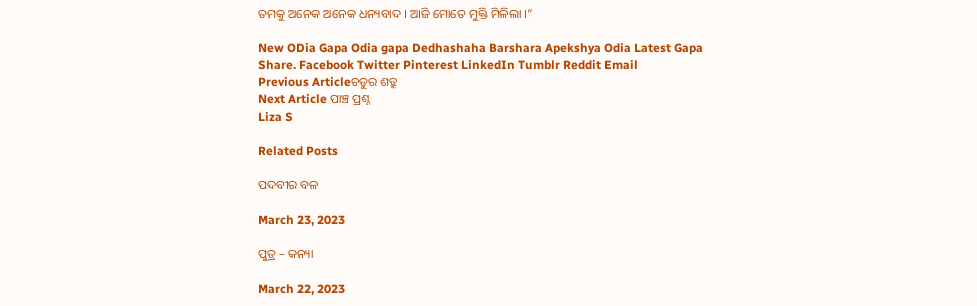ତମକୁ ଅନେକ ଅନେକ ଧନ୍ୟବାଦ । ଆଜି ମୋତେ ମୁକ୍ତି ମିଳିଲା ।”

New ODia Gapa Odia gapa Dedhashaha Barshara Apekshya Odia Latest Gapa
Share. Facebook Twitter Pinterest LinkedIn Tumblr Reddit Email
Previous Articleଚତୁର ଶତ୍ରୁ
Next Article ପାଞ୍ଚ ପ୍ରଶ୍ନ
Liza S

Related Posts

ପଦବୀର ବଳ

March 23, 2023

ପୁତ୍ର – କନ୍ୟା

March 22, 2023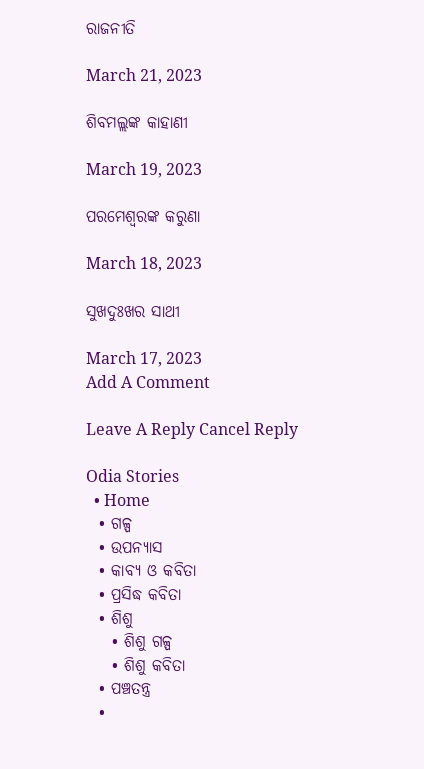ରାଜନୀତି

March 21, 2023

ଶିବମଲ୍ଲଙ୍କ କାହାଣୀ

March 19, 2023

ପରମେଶ୍ୱରଙ୍କ କରୁଣା

March 18, 2023

ସୁଖଦୁଃଖର ସାଥୀ

March 17, 2023
Add A Comment

Leave A Reply Cancel Reply

Odia Stories
  • Home
  • ଗଳ୍ପ
  • ଉପନ୍ୟାସ
  • କାବ୍ୟ ଓ କବିତା
  • ପ୍ରସିଦ୍ଧ କବିତା
  • ଶିଶୁ
    • ଶିଶୁ ଗଳ୍ପ
    • ଶିଶୁ କବିତା
  • ପଞ୍ଚତନ୍ତ୍ର
  •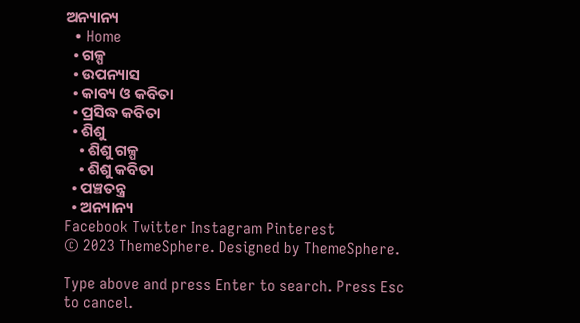ଅନ୍ୟାନ୍ୟ
  • Home
  • ଗଳ୍ପ
  • ଉପନ୍ୟାସ
  • କାବ୍ୟ ଓ କବିତା
  • ପ୍ରସିଦ୍ଧ କବିତା
  • ଶିଶୁ
    • ଶିଶୁ ଗଳ୍ପ
    • ଶିଶୁ କବିତା
  • ପଞ୍ଚତନ୍ତ୍ର
  • ଅନ୍ୟାନ୍ୟ
Facebook Twitter Instagram Pinterest
© 2023 ThemeSphere. Designed by ThemeSphere.

Type above and press Enter to search. Press Esc to cancel.